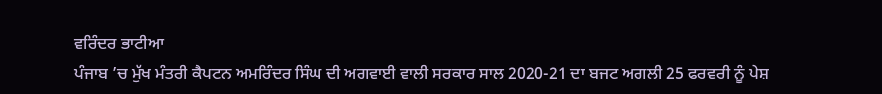ਵਰਿੰਦਰ ਭਾਟੀਆ
ਪੰਜਾਬ ’ਚ ਮੁੱਖ ਮੰਤਰੀ ਕੈਪਟਨ ਅਮਰਿੰਦਰ ਸਿੰਘ ਦੀ ਅਗਵਾਈ ਵਾਲੀ ਸਰਕਾਰ ਸਾਲ 2020-21 ਦਾ ਬਜਟ ਅਗਲੀ 25 ਫਰਵਰੀ ਨੂੰ ਪੇਸ਼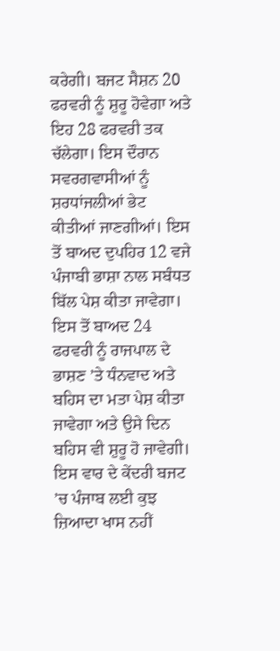ਕਰੇਗੀ। ਬਜਟ ਸੈਸ਼ਨ 20 ਫਰਵਰੀ ਨੂੰ ਸ਼ੁਰੂ ਹੋਵੇਗਾ ਅਤੇ ਇਹ 28 ਫਰਵਰੀ ਤਕ ਚੱਲੇਗਾ। ਇਸ ਦੌਰਾਨ ਸਵਰਗਵਾਸੀਆਂ ਨੂੰ ਸ਼ਰਧਾਂਜਲੀਆਂ ਭੇਟ ਕੀਤੀਆਂ ਜਾਣਗੀਆਂ। ਇਸ ਤੋਂ ਬਾਅਦ ਦੁਪਹਿਰ 12 ਵਜੇ ਪੰਜਾਬੀ ਭਾਸ਼ਾ ਨਾਲ ਸਬੰਧਤ ਬਿੱਲ ਪੇਸ਼ ਕੀਤਾ ਜਾਵੇਗਾ। ਇਸ ਤੋਂ ਬਾਅਦ 24 ਫਰਵਰੀ ਨੂੰ ਰਾਜਪਾਲ ਦੇ ਭਾਸ਼ਣ ’ਤੇ ਧੰਨਵਾਦ ਅਤੇ ਬਹਿਸ ਦਾ ਮਤਾ ਪੇਸ਼ ਕੀਤਾ ਜਾਵੇਗਾ ਅਤੇ ਉਸੇ ਦਿਨ ਬਹਿਸ ਵੀ ਸ਼ੁਰੂ ਹੋ ਜਾਵੇਗੀ। ਇਸ ਵਾਰ ਦੇ ਕੇਂਦਰੀ ਬਜਟ ’ਚ ਪੰਜਾਬ ਲਈ ਕੁਝ ਜ਼ਿਆਦਾ ਖਾਸ ਨਹੀਂ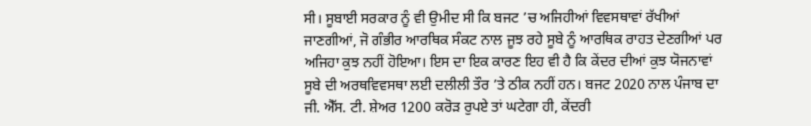ਸੀ। ਸੂਬਾਈ ਸਰਕਾਰ ਨੂੰ ਵੀ ਉਮੀਦ ਸੀ ਕਿ ਬਜਟ ’ਚ ਅਜਿਹੀਆਂ ਵਿਵਸਥਾਵਾਂ ਰੱਖੀਆਂ ਜਾਣਗੀਆਂ, ਜੋ ਗੰਭੀਰ ਆਰਥਿਕ ਸੰਕਟ ਨਾਲ ਜੂਝ ਰਹੇ ਸੂਬੇ ਨੂੰ ਆਰਥਿਕ ਰਾਹਤ ਦੇਣਗੀਆਂ ਪਰ ਅਜਿਹਾ ਕੁਝ ਨਹੀਂ ਹੋਇਆ। ਇਸ ਦਾ ਇਕ ਕਾਰਣ ਇਹ ਵੀ ਹੈ ਕਿ ਕੇਂਦਰ ਦੀਆਂ ਕੁਝ ਯੋਜਨਾਵਾਂ ਸੂਬੇ ਦੀ ਅਰਥਵਿਵਸਥਾ ਲਈ ਦਲੀਲੀ ਤੌਰ ’ਤੇ ਠੀਕ ਨਹੀਂ ਹਨ। ਬਜਟ 2020 ਨਾਲ ਪੰਜਾਬ ਦਾ ਜੀ. ਐੱਸ. ਟੀ. ਸ਼ੇਅਰ 1200 ਕਰੋੜ ਰੁਪਏ ਤਾਂ ਘਟੇਗਾ ਹੀ, ਕੇਂਦਰੀ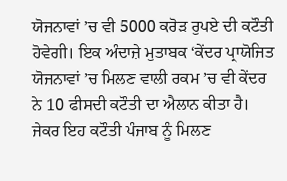ਯੋਜਨਾਵਾਂ ’ਚ ਵੀ 5000 ਕਰੋੜ ਰੁਪਏ ਦੀ ਕਟੌਤੀ ਹੋਵੇਗੀ। ਇਕ ਅੰਦਾਜ਼ੇ ਮੁਤਾਬਕ ‘ਕੇਂਦਰ ਪ੍ਰਾਯੋਜਿਤ ਯੋਜਨਾਵਾਂ ’ਚ ਮਿਲਣ ਵਾਲੀ ਰਕਮ ’ਚ ਵੀ ਕੇਂਦਰ ਨੇ 10 ਫੀਸਦੀ ਕਟੌਤੀ ਦਾ ਐਲਾਨ ਕੀਤਾ ਹੈ। ਜੇਕਰ ਇਹ ਕਟੌਤੀ ਪੰਜਾਬ ਨੂੰ ਮਿਲਣ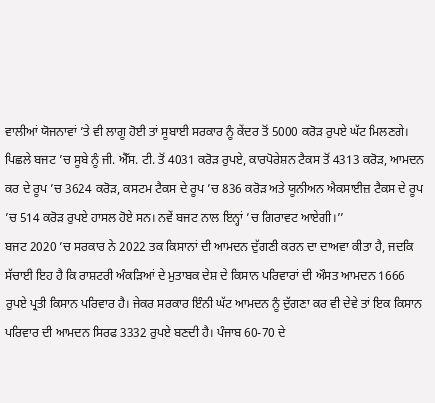ਵਾਲੀਆਂ ਯੋਜਨਾਵਾਂ ’ਤੇ ਵੀ ਲਾਗੂ ਹੋਈ ਤਾਂ ਸੂਬਾਈ ਸਰਕਾਰ ਨੂੰ ਕੇਂਦਰ ਤੋਂ 5000 ਕਰੋੜ ਰੁਪਏ ਘੱਟ ਮਿਲਣਗੇ। ਪਿਛਲੇ ਬਜਟ ’ਚ ਸੂਬੇ ਨੂੰ ਜੀ. ਐੱਸ. ਟੀ. ਤੋਂ 4031 ਕਰੋੜ ਰੁਪਏ, ਕਾਰਪੋਰੇਸ਼ਨ ਟੈਕਸ ਤੋਂ 4313 ਕਰੋੜ, ਆਮਦਨ ਕਰ ਦੇ ਰੂਪ ’ਚ 3624 ਕਰੋੜ, ਕਸਟਮ ਟੈਕਸ ਦੇ ਰੂਪ ’ਚ 836 ਕਰੋੜ ਅਤੇ ਯੂਨੀਅਨ ਐਕਸਾਈਜ਼ ਟੈਕਸ ਦੇ ਰੂਪ ’ਚ 514 ਕਰੋੜ ਰੁਪਏ ਹਾਸਲ ਹੋਏ ਸਨ। ਨਵੇਂ ਬਜਟ ਨਾਲ ਇਨ੍ਹਾਂ ’ਚ ਗਿਰਾਵਟ ਆਏਗੀ।’’
ਬਜਟ 2020 ’ਚ ਸਰਕਾਰ ਨੇ 2022 ਤਕ ਕਿਸਾਨਾਂ ਦੀ ਆਮਦਨ ਦੁੱਗਣੀ ਕਰਨ ਦਾ ਦਾਅਵਾ ਕੀਤਾ ਹੈ, ਜਦਕਿ ਸੱਚਾਈ ਇਹ ਹੈ ਕਿ ਰਾਸ਼ਟਰੀ ਅੰਕੜਿਆਂ ਦੇ ਮੁਤਾਬਕ ਦੇਸ਼ ਦੇ ਕਿਸਾਨ ਪਰਿਵਾਰਾਂ ਦੀ ਔਸਤ ਆਮਦਨ 1666 ਰੁਪਏ ਪ੍ਰਤੀ ਕਿਸਾਨ ਪਰਿਵਾਰ ਹੈ। ਜੇਕਰ ਸਰਕਾਰ ਇੰਨੀ ਘੱਟ ਆਮਦਨ ਨੂੰ ਦੁੱਗਣਾ ਕਰ ਵੀ ਦੇਵੇ ਤਾਂ ਇਕ ਕਿਸਾਨ ਪਰਿਵਾਰ ਦੀ ਆਮਦਨ ਸਿਰਫ 3332 ਰੁਪਏ ਬਣਦੀ ਹੈ। ਪੰਜਾਬ 60-70 ਦੇ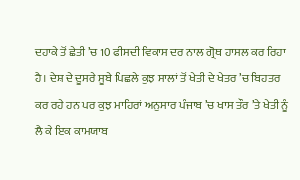ਦਹਾਕੇ ਤੋਂ ਛੇਤੀ ’ਚ 10 ਫੀਸਦੀ ਵਿਕਾਸ ਦਰ ਨਾਲ ਗ੍ਰੋਥ ਹਾਸਲ ਕਰ ਰਿਹਾ ਹੈ। ਦੇਸ਼ ਦੇ ਦੂਸਰੇ ਸੂਬੇ ਪਿਛਲੇ ਕੁਝ ਸਾਲਾਂ ਤੋਂ ਖੇਤੀ ਦੇ ਖੇਤਰ ’ਚ ਬਿਹਤਰ ਕਰ ਰਹੇ ਹਨ ਪਰ ਕੁਝ ਮਾਹਿਰਾਂ ਅਨੁਸਾਰ ਪੰਜਾਬ ’ਚ ਖਾਸ ਤੌਰ ’ਤੇ ਖੇਤੀ ਨੂੰ ਲੈ ਕੇ ਇਕ ਕਾਮਯਾਬ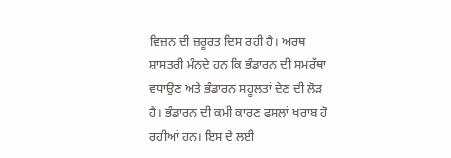ਵਿਜ਼ਨ ਦੀ ਜ਼ਰੂਰਤ ਦਿਸ ਰਹੀ ਹੈ। ਅਰਥ ਸ਼ਾਸਤਰੀ ਮੰਨਦੇ ਹਨ ਕਿ ਭੰਡਾਰਨ ਦੀ ਸਮਰੱਥਾ ਵਧਾਉਣ ਅਤੇ ਭੰਡਾਰਨ ਸਹੂਲਤਾਂ ਦੇਣ ਦੀ ਲੋੜ ਹੈ। ਭੰਡਾਰਨ ਦੀ ਕਮੀ ਕਾਰਣ ਫਸਲਾਂ ਖਰਾਬ ਹੋ ਰਹੀਆਂ ਹਨ। ਇਸ ਦੇ ਲਈ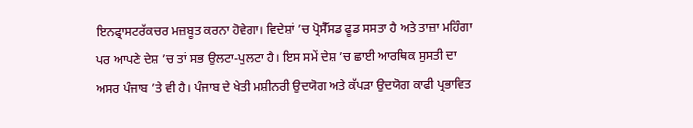ਇਨਫ੍ਰਾਸਟਰੱਕਚਰ ਮਜ਼ਬੂਤ ਕਰਨਾ ਹੋਵੇਗਾ। ਵਿਦੇਸ਼ਾਂ ’ਚ ਪ੍ਰੋਸੈੱਸਡ ਫੂਡ ਸਸਤਾ ਹੈ ਅਤੇ ਤਾਜ਼ਾ ਮਹਿੰਗਾ ਪਰ ਆਪਣੇ ਦੇਸ਼ ’ਚ ਤਾਂ ਸਭ ਉਲਟਾ-ਪੁਲਟਾ ਹੈ। ਇਸ ਸਮੇਂ ਦੇਸ਼ ’ਚ ਛਾਈ ਆਰਥਿਕ ਸੁਸਤੀ ਦਾ ਅਸਰ ਪੰਜਾਬ ’ਤੇ ਵੀ ਹੈ। ਪੰਜਾਬ ਦੇ ਖੇਤੀ ਮਸ਼ੀਨਰੀ ਉਦਯੋਗ ਅਤੇ ਕੱਪੜਾ ਉਦਯੋਗ ਕਾਫੀ ਪ੍ਰਭਾਵਿਤ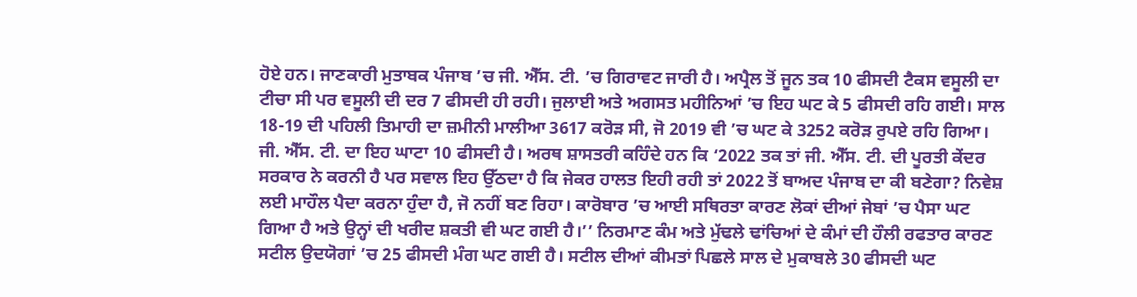ਹੋਏ ਹਨ। ਜਾਣਕਾਰੀ ਮੁਤਾਬਕ ਪੰਜਾਬ ’ਚ ਜੀ. ਐੱਸ. ਟੀ. ’ਚ ਗਿਰਾਵਟ ਜਾਰੀ ਹੈ। ਅਪ੍ਰੈਲ ਤੋਂ ਜੂਨ ਤਕ 10 ਫੀਸਦੀ ਟੈਕਸ ਵਸੂਲੀ ਦਾ ਟੀਚਾ ਸੀ ਪਰ ਵਸੂਲੀ ਦੀ ਦਰ 7 ਫੀਸਦੀ ਹੀ ਰਹੀ। ਜੁਲਾਈ ਅਤੇ ਅਗਸਤ ਮਹੀਨਿਆਂ ’ਚ ਇਹ ਘਟ ਕੇ 5 ਫੀਸਦੀ ਰਹਿ ਗਈ। ਸਾਲ 18-19 ਦੀ ਪਹਿਲੀ ਤਿਮਾਹੀ ਦਾ ਜ਼ਮੀਨੀ ਮਾਲੀਆ 3617 ਕਰੋੜ ਸੀ, ਜੋ 2019 ਵੀ ’ਚ ਘਟ ਕੇ 3252 ਕਰੋੜ ਰੁਪਏ ਰਹਿ ਗਿਆ। ਜੀ. ਐੱਸ. ਟੀ. ਦਾ ਇਹ ਘਾਟਾ 10 ਫੀਸਦੀ ਹੈ। ਅਰਥ ਸ਼ਾਸਤਰੀ ਕਹਿੰਦੇ ਹਨ ਕਿ ‘2022 ਤਕ ਤਾਂ ਜੀ. ਐੱਸ. ਟੀ. ਦੀ ਪੂਰਤੀ ਕੇਂਦਰ ਸਰਕਾਰ ਨੇ ਕਰਨੀ ਹੈ ਪਰ ਸਵਾਲ ਇਹ ਉੱਠਦਾ ਹੈ ਕਿ ਜੇਕਰ ਹਾਲਤ ਇਹੀ ਰਹੀ ਤਾਂ 2022 ਤੋਂ ਬਾਅਦ ਪੰਜਾਬ ਦਾ ਕੀ ਬਣੇਗਾ? ਨਿਵੇਸ਼ ਲਈ ਮਾਹੌਲ ਪੈਦਾ ਕਰਨਾ ਹੁੰਦਾ ਹੈ, ਜੋ ਨਹੀਂ ਬਣ ਰਿਹਾ। ਕਾਰੋਬਾਰ ’ਚ ਆਈ ਸਥਿਰਤਾ ਕਾਰਣ ਲੋਕਾਂ ਦੀਆਂ ਜੇਬਾਂ ’ਚ ਪੈਸਾ ਘਟ ਗਿਆ ਹੈ ਅਤੇ ਉਨ੍ਹਾਂ ਦੀ ਖਰੀਦ ਸ਼ਕਤੀ ਵੀ ਘਟ ਗਈ ਹੈ।’’ ਨਿਰਮਾਣ ਕੰਮ ਅਤੇ ਮੁੱਢਲੇ ਢਾਂਚਿਆਂ ਦੇ ਕੰਮਾਂ ਦੀ ਹੌਲੀ ਰਫਤਾਰ ਕਾਰਣ ਸਟੀਲ ਉਦਯੋਗਾਂ ’ਚ 25 ਫੀਸਦੀ ਮੰਗ ਘਟ ਗਈ ਹੈ। ਸਟੀਲ ਦੀਆਂ ਕੀਮਤਾਂ ਪਿਛਲੇ ਸਾਲ ਦੇ ਮੁਕਾਬਲੇ 30 ਫੀਸਦੀ ਘਟ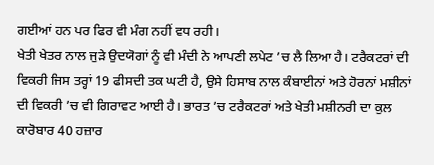ਗਈਆਂ ਹਨ ਪਰ ਫਿਰ ਵੀ ਮੰਗ ਨਹੀਂ ਵਧ ਰਹੀ।
ਖੇਤੀ ਖੇਤਰ ਨਾਲ ਜੁੜੇ ਉਦਯੋਗਾਂ ਨੂੰ ਵੀ ਮੰਦੀ ਨੇ ਆਪਣੀ ਲਪੇਟ ’ਚ ਲੈ ਲਿਆ ਹੈ। ਟਰੈਕਟਰਾਂ ਦੀ ਵਿਕਰੀ ਜਿਸ ਤਰ੍ਹਾਂ 19 ਫੀਸਦੀ ਤਕ ਘਟੀ ਹੈ, ਉਸੇ ਹਿਸਾਬ ਨਾਲ ਕੰਬਾਈਨਾਂ ਅਤੇ ਹੋਰਨਾਂ ਮਸ਼ੀਨਾਂ ਦੀ ਵਿਕਰੀ ’ਚ ਵੀ ਗਿਰਾਵਟ ਆਈ ਹੈ। ਭਾਰਤ ’ਚ ਟਰੈਕਟਰਾਂ ਅਤੇ ਖੇਤੀ ਮਸ਼ੀਨਰੀ ਦਾ ਕੁਲ ਕਾਰੋਬਾਰ 40 ਹਜ਼ਾਰ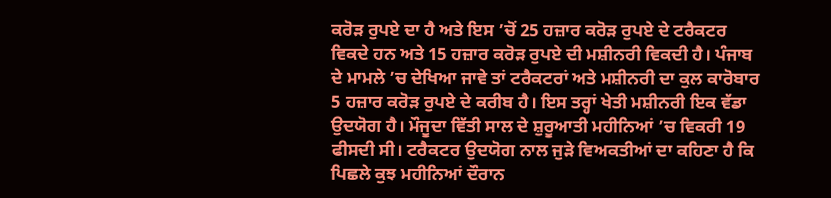ਕਰੋੜ ਰੁਪਏ ਦਾ ਹੈ ਅਤੇ ਇਸ ’ਚੋਂ 25 ਹਜ਼ਾਰ ਕਰੋੜ ਰੁਪਏ ਦੇ ਟਰੈਕਟਰ ਵਿਕਦੇ ਹਨ ਅਤੇ 15 ਹਜ਼ਾਰ ਕਰੋੜ ਰੁਪਏ ਦੀ ਮਸ਼ੀਨਰੀ ਵਿਕਦੀ ਹੈ। ਪੰਜਾਬ ਦੇ ਮਾਮਲੇ ’ਚ ਦੇਖਿਆ ਜਾਵੇ ਤਾਂ ਟਰੈਕਟਰਾਂ ਅਤੇ ਮਸ਼ੀਨਰੀ ਦਾ ਕੁਲ ਕਾਰੋਬਾਰ 5 ਹਜ਼ਾਰ ਕਰੋੜ ਰੁਪਏ ਦੇ ਕਰੀਬ ਹੈ। ਇਸ ਤਰ੍ਹਾਂ ਖੇਤੀ ਮਸ਼ੀਨਰੀ ਇਕ ਵੱਡਾ ਉਦਯੋਗ ਹੈ। ਮੌਜੂਦਾ ਵਿੱਤੀ ਸਾਲ ਦੇ ਸ਼ੁਰੂਆਤੀ ਮਹੀਨਿਆਂ ’ਚ ਵਿਕਰੀ 19 ਫੀਸਦੀ ਸੀ। ਟਰੈਕਟਰ ਉਦਯੋਗ ਨਾਲ ਜੁੜੇ ਵਿਅਕਤੀਆਂ ਦਾ ਕਹਿਣਾ ਹੈ ਕਿ ਪਿਛਲੇ ਕੁਝ ਮਹੀਨਿਆਂ ਦੌਰਾਨ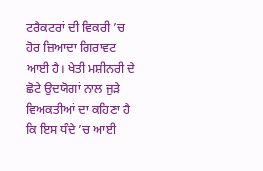ਟਰੈਕਟਰਾਂ ਦੀ ਵਿਕਰੀ ’ਚ ਹੋਰ ਜ਼ਿਆਦਾ ਗਿਰਾਵਟ ਆਈ ਹੈ। ਖੇਤੀ ਮਸ਼ੀਨਰੀ ਦੇ ਛੋਟੇ ਉਦਯੋਗਾਂ ਨਾਲ ਜੁੜੇ ਵਿਅਕਤੀਆਂ ਦਾ ਕਹਿਣਾ ਹੈ ਕਿ ਇਸ ਧੰਦੇ ’ਚ ਆਈ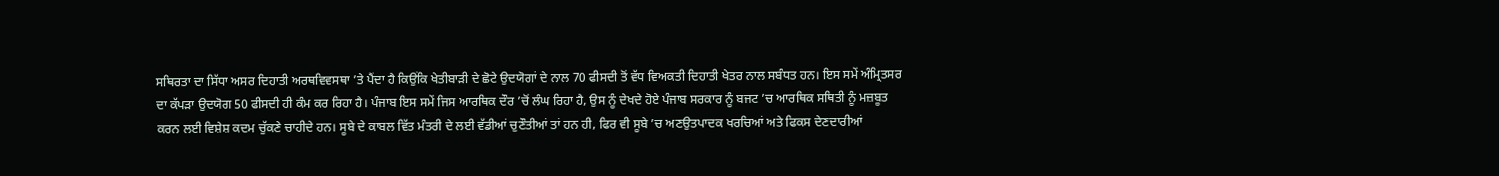ਸਥਿਰਤਾ ਦਾ ਸਿੱਧਾ ਅਸਰ ਦਿਹਾਤੀ ਅਰਥਵਿਵਸਥਾ ’ਤੇ ਪੈਂਦਾ ਹੈ ਕਿਉਂਕਿ ਖੇਤੀਬਾੜੀ ਦੇ ਛੋਟੇ ਉਦਯੋਗਾਂ ਦੇ ਨਾਲ 70 ਫੀਸਦੀ ਤੋਂ ਵੱਧ ਵਿਅਕਤੀ ਦਿਹਾਤੀ ਖੇਤਰ ਨਾਲ ਸਬੰਧਤ ਹਨ। ਇਸ ਸਮੇਂ ਅੰਮ੍ਰਿਤਸਰ ਦਾ ਕੱਪੜਾ ਉਦਯੋਗ 50 ਫੀਸਦੀ ਹੀ ਕੰਮ ਕਰ ਰਿਹਾ ਹੈ। ਪੰਜਾਬ ਇਸ ਸਮੇਂ ਜਿਸ ਆਰਥਿਕ ਦੌਰ ’ਚੋਂ ਲੰਘ ਰਿਹਾ ਹੈ, ਉਸ ਨੂੰ ਦੇਖਦੇ ਹੋਏ ਪੰਜਾਬ ਸਰਕਾਰ ਨੂੰ ਬਜਟ ’ਚ ਆਰਥਿਕ ਸਥਿਤੀ ਨੂੰ ਮਜ਼ਬੂਤ ਕਰਨ ਲਈ ਵਿਸ਼ੇਸ਼ ਕਦਮ ਚੁੱਕਣੇ ਚਾਹੀਦੇ ਹਨ। ਸੂਬੇ ਦੇ ਕਾਬਲ ਵਿੱਤ ਮੰਤਰੀ ਦੇ ਲਈ ਵੱਡੀਆਂ ਚੁਣੌਤੀਆਂ ਤਾਂ ਹਨ ਹੀ, ਫਿਰ ਵੀ ਸੂਬੇ ’ਚ ਅਣਉਤਪਾਦਕ ਖਰਚਿਆਂ ਅਤੇ ਫਿਕਸ ਦੇਣਦਾਰੀਆਂ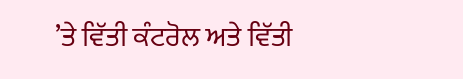’ਤੇ ਵਿੱਤੀ ਕੰਟਰੋਲ ਅਤੇ ਵਿੱਤੀ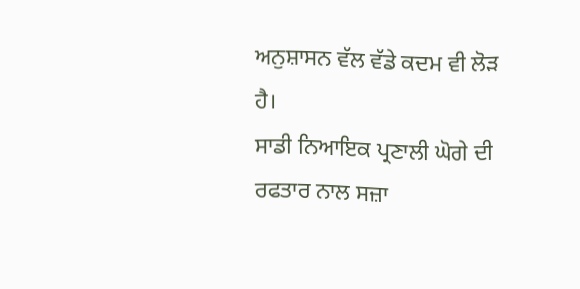ਅਨੁਸ਼ਾਸਨ ਵੱਲ ਵੱਡੇ ਕਦਮ ਵੀ ਲੋੜ ਹੈ।
ਸਾਡੀ ਨਿਆਇਕ ਪ੍ਰਣਾਲੀ ਘੋਗੇ ਦੀ ਰਫਤਾਰ ਨਾਲ ਸਜ਼ਾ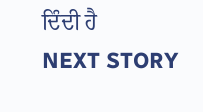ਦਿੰਦੀ ਹੈ
NEXT STORY